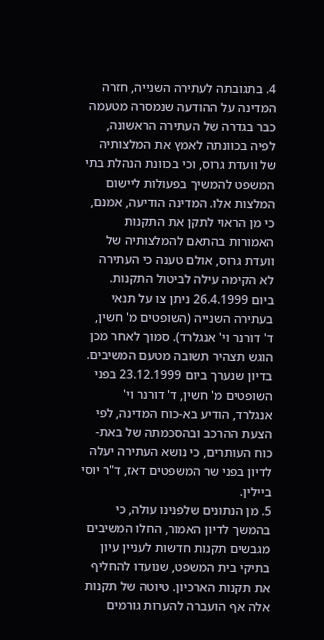4. בתגובתה לעתירה השנייה, חזרה המדינה על ההודעה שנמסרה מטעמה כבר בגדרה של העתירה הראשונה, לפיה בכוונתה לאמץ את המלצותיה של וועדת גרוס, וכי בכוונת הנהלת בתי המשפט להמשיך בפעולות ליישום המלצות אלו. המדינה הודיעה, אמנם, כי מן הראוי לתקן את התקנות האמורות בהתאם להמלצותיה של וועדת גרוס, אולם טענה כי העתירה לא הקימה עילה לביטול התקנות.
ביום 26.4.1999 ניתן צו על תנאי בעתירה השנייה (השופטים מ' חשין, ד' דורנר וי' אנגלרד). סמוך לאחר מכן הוגש תצהיר תשובה מטעם המשיבים. בדיון שנערך ביום 23.12.1999 בפני השופטים מ' חשין, ד' דורנר וי' אנגלרד, הודיע בא-כוח המדינה, לפי הצעת ההרכב ובהסכמתה של באת-כוח העותרים, כי נושא העתירה יעלה לדיון בפני שר המשפטים דאז, ד"ר יוסי ביילין.
5. מן הנתונים שלפנינו עולה, כי בהמשך לדיון האמור, החלו המשיבים מגבשים תקנות חדשות לעניין עיון בתיקי בית המשפט, שנועדו להחליף את תקנות הארכיון. טיוטה של תקנות אלה אף הועברה להערות גורמים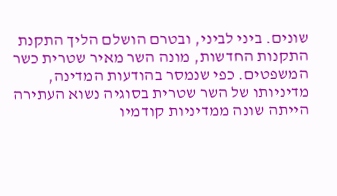שונים. ביני לביני, ובטרם הושלם הליך התקנת התקנות החדשות, מונה השר מאיר שטרית כשר המשפטים. כפי שנמסר בהודעות המדינה, מדיניותו של השר שטרית בסוגיה נשוא העתירה הייתה שונה ממדיניות קודמיו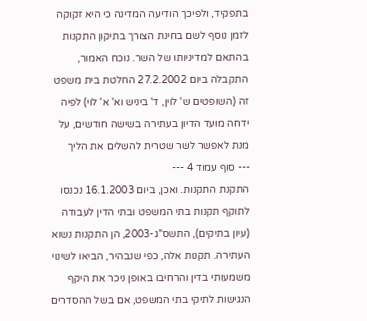בתפקיד, ולפיכך הודיעה המדינה כי היא זקוקה לזמן נוסף לשם בחינת הצורך בתיקון התקנות בהתאם למדיניותו של השר. נוכח האמור, התקבלה ביום 27.2.2002 החלטת בית משפט זה (השופטים ש' לוין, ד' ביניש וא' א' לוי) לפיה ידחה מועד הדיון בעתירה בשישה חודשים, על מנת לאפשר לשר שטרית להשלים את הליך
--- סוף עמוד 4 ---
התקנת התקנות. ואכן, ביום 16.1.2003 נכנסו לתוקף תקנות בתי המשפט ובתי הדין לעבודה (עיון בתיקים), התשס"ג-2003, הן התקנות נשוא העתירה. תקנות אלה, כפי שנבהיר, הביאו לשינוי משמעותי בדין והרחיבו באופן ניכר את היקף הנגישות לתיקי בתי המשפט, אם בשל ההסדרים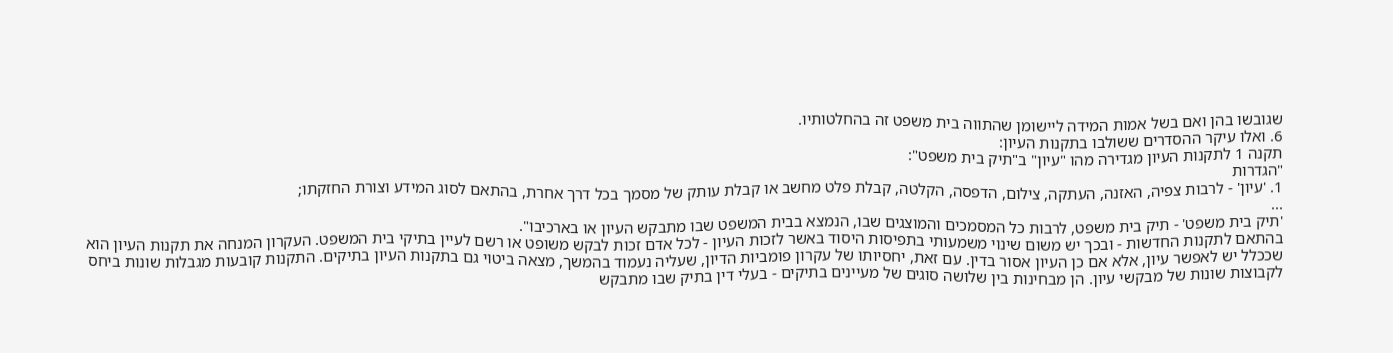שגובשו בהן ואם בשל אמות המידה ליישומן שהתווה בית משפט זה בהחלטותיו.
6. ואלו עיקר ההסדרים ששולבו בתקנות העיון:
תקנה 1 לתקנות העיון מגדירה מהו "עיון" ב"תיק בית משפט":
"הגדרות
1. 'עיון' - לרבות צפיה, האזנה, העתקה, צילום, הדפסה, הקלטה, קבלת פלט מחשב או קבלת עותק של מסמך בכל דרך אחרת, בהתאם לסוג המידע וצורת החזקתו;
...
'תיק בית משפט' - תיק בית משפט, לרבות כל המסמכים והמוצגים שבו, הנמצא בבית המשפט שבו מתבקש העיון או בארכיבו".
בהתאם לתקנות החדשות - ובכך יש משום שינוי משמעותי בתפיסות היסוד באשר לזכות העיון - לכל אדם זכות לבקש משופט או רשם לעיין בתיקי בית המשפט. העקרון המנחה את תקנות העיון הוא שככלל יש לאפשר עיון, אלא אם כן העיון אסור בדין. עם זאת, יחסיותו של עקרון פומביות הדיון, שעליה נעמוד בהמשך, מצאה ביטוי גם בתקנות העיון בתיקים. התקנות קובעות מגבלות שונות ביחס לקבוצות שונות של מבקשי עיון. הן מבחינות בין שלושה סוגים של מעיינים בתיקים - בעלי דין בתיק שבו מתבקש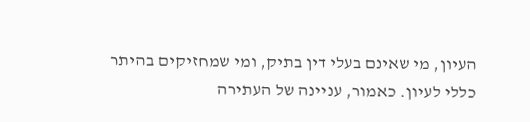העיון, מי שאינם בעלי דין בתיק, ומי שמחזיקים בהיתר כללי לעיון. כאמור, עניינה של העתירה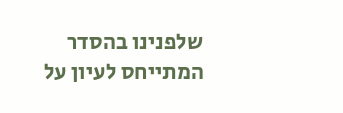שלפנינו בהסדר המתייחס לעיון על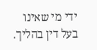ידי מי שאינו בעל דין בהליך.